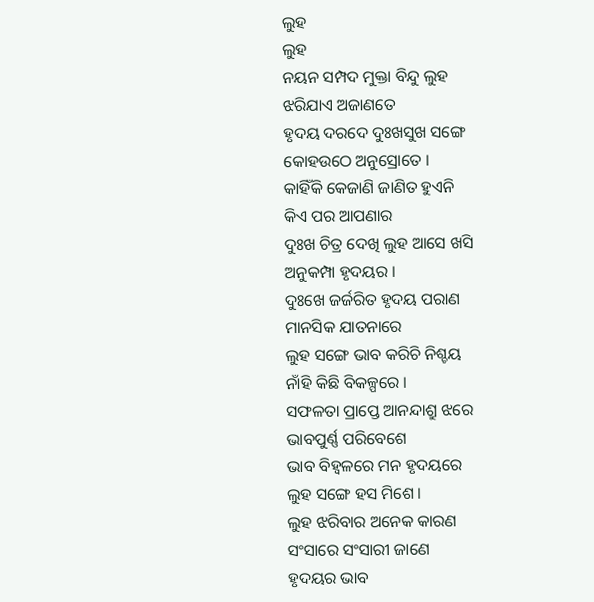ଲୁହ
ଲୁହ
ନୟନ ସମ୍ପଦ ମୁକ୍ତା ବିନ୍ଦୁ ଲୁହ
ଝରିଯାଏ ଅଜାଣତେ
ହୃଦୟ ଦରଦେ ଦୁଃଖସୁଖ ସଙ୍ଗେ
କୋହଉଠେ ଅନୁସ୍ରୋତେ ।
କାହିଁକି କେଜାଣି ଜାଣିତ ହୁଏନି
କିଏ ପର ଆପଣାର
ଦୁଃଖ ଚିତ୍ର ଦେଖି ଲୁହ ଆସେ ଖସି
ଅନୁକମ୍ପା ହୃଦୟର ।
ଦୁଃଖେ ଜର୍ଜରିତ ହୃଦୟ ପରାଣ
ମାନସିକ ଯାତନାରେ
ଲୁହ ସଙ୍ଗେ ଭାବ କରିଚି ନିଶ୍ଚୟ
ନାଁହି କିଛି ବିକଳ୍ପରେ ।
ସଫଳତା ପ୍ରାପ୍ତେ ଆନନ୍ଦାଶ୍ରୁ ଝରେ
ଭାବପୁର୍ଣ୍ଣ ପରିବେଶେ
ଭାବ ବିହ୍ଵଳରେ ମନ ହୃଦୟରେ
ଲୁହ ସଙ୍ଗେ ହସ ମିଶେ ।
ଲୁହ ଝରିବାର ଅନେକ କାରଣ
ସଂସାରେ ସଂସାରୀ ଜାଣେ
ହୃଦୟର ଭାବ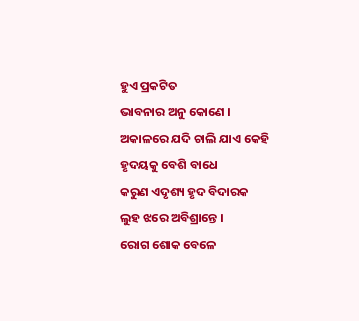ହୁଏ ପ୍ରକଟିତ
ଭାବନାର ଅନୁ କୋଣେ ।
ଅକାଳରେ ଯଦି ଚାଲି ଯାଏ କେହି
ହୃଦୟକୁ ବେଶି ବାଧେ
କରୁଣ ଏଦୃଶ୍ୟ ହୃଦ ବିଦାରକ
ଲୁହ ଝରେ ଅବିଶ୍ରାନ୍ତେ ।
ରୋଗ ଶୋକ ବେଳେ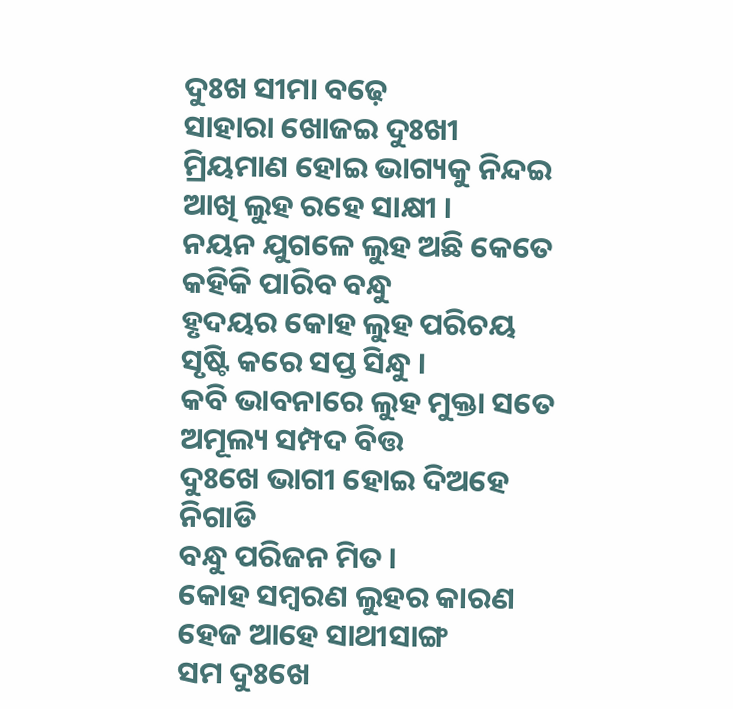ଦୁଃଖ ସୀମା ବଢ଼େ
ସାହାରା ଖୋଜଇ ଦୁଃଖୀ
ମ୍ରିୟମାଣ ହୋଇ ଭାଗ୍ୟକୁ ନିନ୍ଦଇ
ଆଖି ଲୁହ ରହେ ସାକ୍ଷୀ ।
ନୟନ ଯୁଗଳେ ଲୁହ ଅଛି କେତେ
କହିକି ପାରିବ ବନ୍ଧୁ
ହୃଦୟର କୋହ ଲୁହ ପରିଚୟ
ସୃଷ୍ଟି କରେ ସପ୍ତ ସିନ୍ଧୁ ।
କବି ଭାବନାରେ ଲୁହ ମୁକ୍ତା ସତେ
ଅମୂଲ୍ୟ ସମ୍ପଦ ବିତ୍ତ
ଦୁଃଖେ ଭାଗୀ ହୋଇ ଦିଅହେ ନିଗାଡି
ବନ୍ଧୁ ପରିଜନ ମିତ ।
କୋହ ସମ୍ବରଣ ଲୁହର କାରଣ
ହେଜ ଆହେ ସାଥୀସାଙ୍ଗ
ସମ ଦୁଃଖେ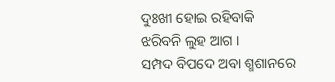ଦୁଃଖୀ ହୋଇ ରହିବାକି
ଝରିବନି ଲୁହ ଆଗ ।
ସମ୍ପଦ ବିପଦେ ଅବା ଶ୍ମଶାନରେ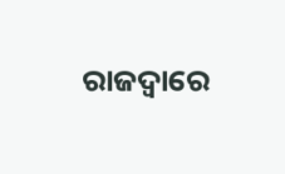ରାଜଦ୍ଵାରେ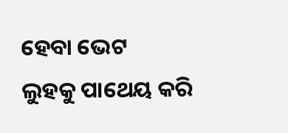ହେବା ଭେଟ
ଲୁହକୁ ପାଥେୟ କରି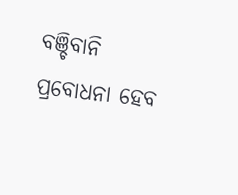ବଞ୍ଚିବାନି
ପ୍ରବୋଧନା ହେବ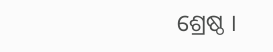ଶ୍ରେଷ୍ଠ ।